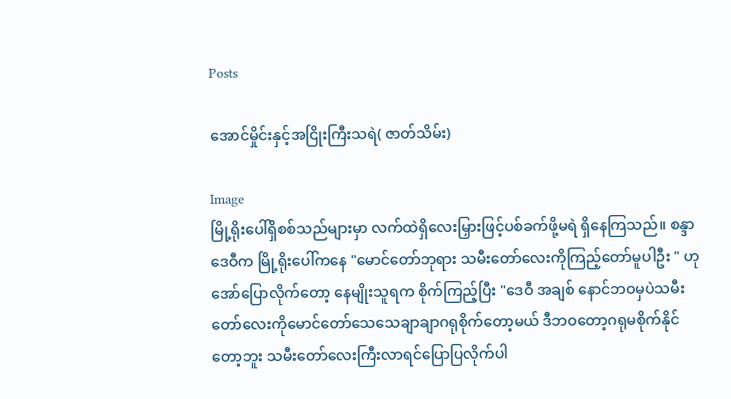Posts

အောင်မှိုင်းနှင့်အငြိုးကြီးသရဲ( ဇာတ်သိမ်း)

Image
မြို့ရိုးပေါ်ရှိစစ်သည်များမှာ လက်ထဲရှိလေးမြှားဖြင့်ပစ်ခက်ဖို့မရဲ ရှိနေကြသည်။ စန္ဒာဒေဝီက မြို့ရိုးပေါ်ကနေ "မောင်တော်ဘုရား သမီးတော်လေးကိုကြည့်တော်မူပါဦး " ဟုအော်ပြောလိုက်တော့ နေမျိုးသူရက စိုက်ကြည့်ပြီး "ဒေဝီ အချစ် နောင်ဘဝမှပဲသမီးတော်လေးကိုမောင်တော်သေသေချာချာဂရုစိုက်တော့မယ် ဒီဘဝတော့ဂရုမစိုက်နိုင်တော့ဘူး သမီးတော်လေးကြီးလာရင်ပြောပြလိုက်ပါ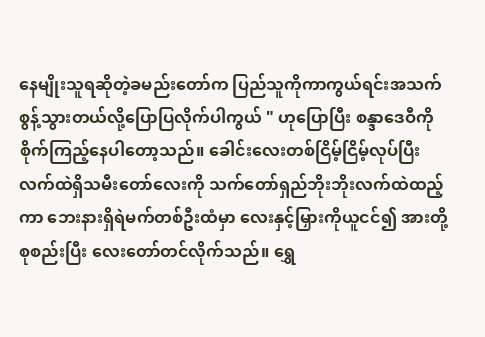နေမျိုးသူရဆိုတဲ့ခမည်းတော်က ပြည်သူကိုကာကွယ်ရင်းအသက်စွန့်သွားတယ်လို့ပြောပြလိုက်ပါကွယ် " ဟုပြောပြီး စန္ဒာဒေဝီကိုစိုက်ကြည့်နေပါတော့သည်။ ခေါင်းလေးတစ်ငြိမ့်ငြိမ့်လုပ်ပြီး လက်ထဲရှိသမီးတော်လေးကို သက်တော်ရှည်ဘိုးဘိုးလက်ထဲထည့်ကာ ဘေးနားရှိရဲမက်တစ်ဦးထံမှာ လေးနှင့်မြှားကိုယူငင်၍ အားတို့စုစည်းပြီး လေးတော်တင်လိုက်သည်။ ရွှေ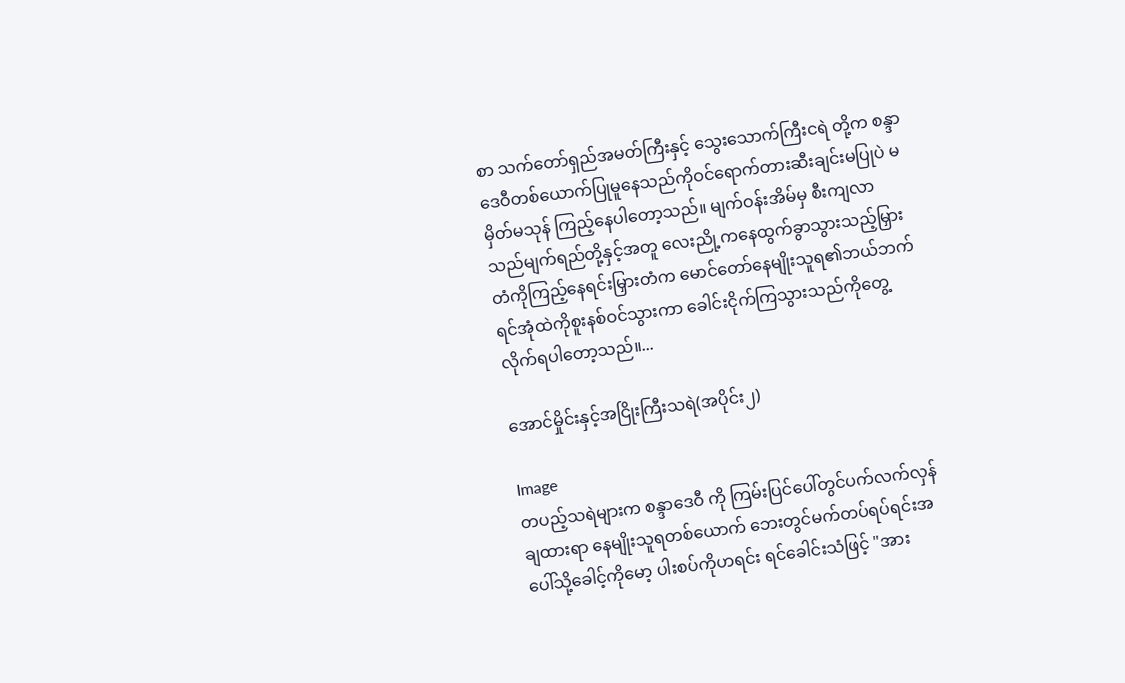စာ သက်တော်ရှည်အမတ်ကြီးနှင့် သွေးသောက်ကြီးငရဲ တို့က စန္ဒာဒေဝီတစ်ယောက်ပြုမူနေသည်ကိုဝင်ရောက်တားဆီးချင်းမပြုပဲ မမှိတ်မသုန် ကြည့်နေပါတော့သည်။ မျက်ဝန်းအိမ်မှ စီးကျလာသည်မျက်ရည်တို့နှင့်အတူ လေးညို့ကနေထွက်ခွာသွားသည့်မြှားတံကိုကြည့်နေရင်းမြှားတံက မောင်တော်နေမျိုးသူရ၏ဘယ်ဘက်ရင်အုံထဲကိုစူးနစ်ဝင်သွားကာ ခေါင်းငိုက်ကြသွားသည်ကိုတွေ့လိုက်ရပါတော့သည်။...

အောင်မှိုင်းနှင့်အငြိုးကြီးသရဲ(အပိုင်း၂)

Image
တပည့်သရဲများက စန္ဒာဒေဝီ ကို ကြမ်းပြင်ပေါ်တွင်ပက်လက်လှန်ချထားရာ နေမျိုးသူရတစ်ယောက် ဘေးတွင်မက်တပ်ရပ်ရင်းအပေါ်သို့ခေါင့်ကိုမော့ ပါးစပ်ကိုဟရင်း ရင်ခေါင်းသံဖြင့် "အား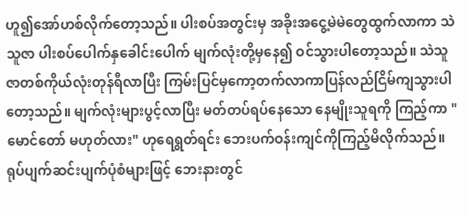ဟူ၍အော်ဟစ်လိုက်တော့သည်။ ပါးစပ်အတွင်းမှ အခိုးအငွေ့မဲမဲတွေထွက်လာကာ သဲသူဇာ ပါးစပ်ပေါက်နှခေါင်းပေါက် မျက်လုံးတို့မှနေ၍ ဝင်သွားပါတော့သည်။ သဲသူဇာတစ်ကိုယ်လုံးတုန်ရီလာပြီး ကြမ်းပြင်မှကော့တက်လာကာပြန်လည်ငြိမ်ကျသွားပါတော့သည်။ မျက်လုံးများပွင့်လာပြီး မတ်တပ်ရပ်နေသော နေမျိုးသူရကို ကြည့်ကာ "မောင်တော် မဟုတ်လား" ဟုရေရွတ်ရင်း ဘေးပက်ဝန်းကျင်ကိုကြည့်မိလိုက်သည်။ ရုပ်ပျက်ဆင်းပျက်ပုံစံများဖြင့် ဘေးနားတွင်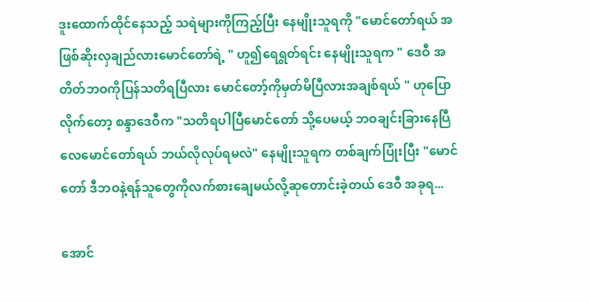ဒူးထောက်ထိုင်နေသည့် သရဲများကိုကြည့်ပြီး နေမျိုးသူရကို "မောင်တော်ရယ် အဖြစ်ဆိုးလှချည်လားမောင်တော်ရဲ့ " ဟူ၍ရေရွတ်ရင်း နေမျိုးသူရက " ဒေဝီ အတိတ်ဘဝကိုပြန်သတိရပြီလား မောင်တော့်ကိုမှတ်မိပြီလားအချစ်ရယ် " ဟုပြောလိုက်တော့ စန္ဒာဒေဝီက "သတိရပါပြီမောင်တော် သို့ပေမယ့် ဘဝချင်းခြားနေပြီလေမောင်တော်ရယ် ဘယ်လိုလုပ်ရမလဲ" နေမျိုးသူရက တစ်ချက်ပြုံးပြီး "မောင်တော် ဒီဘဝနဲ့ရန်သူတွေကိုလက်စားချေမယ်လို့ဆုတောင်းခဲ့တယ် ဒေဝီ အခုရ...

အောင်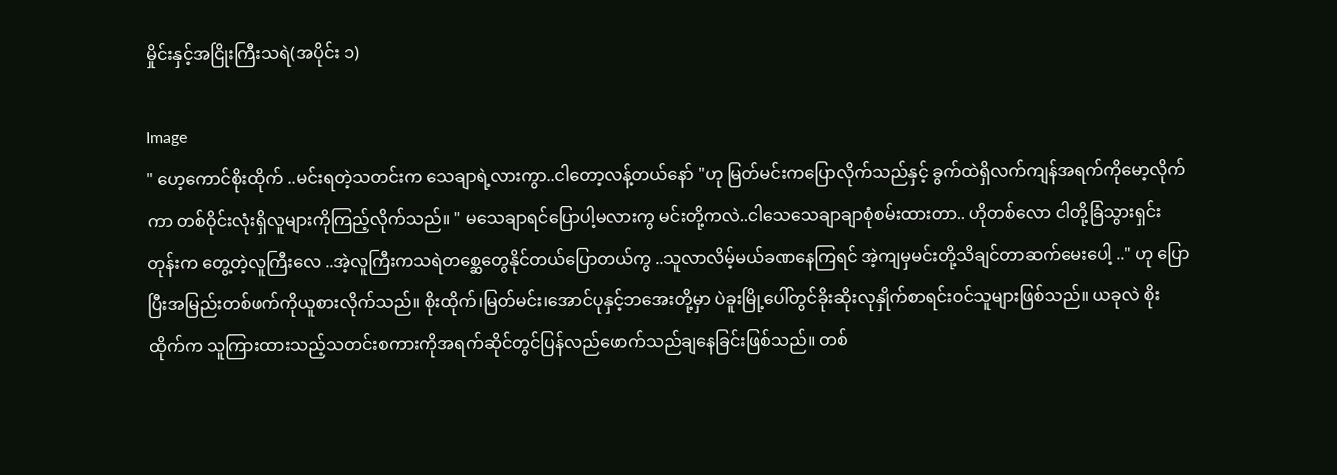မှိုင်းနှင့်အငြိုးကြီးသရဲ(အပိုင်း ၁)

Image
" ဟေ့ကောင်စိုးထိုက် ..မင်းရတဲ့သတင်းက သေချာရဲ့လားကွာ..ငါတော့လန့်တယ်နော် "ဟု မြတ်မင်းကပြောလိုက်သည်နှင့် ခွက်ထဲရှိလက်ကျန်အရက်ကိုမော့လိုက်ကာ တစ်ဝိုင်းလုံးရှိလူများကိုကြည့်လိုက်သည်။ " မသေချာရင်ပြောပါ့မလားကွ မင်းတို့ကလဲ..ငါသေသေချာချာစုံစမ်းထားတာ.. ဟိုတစ်လော ငါတို့ခြံသွားရှင်းတုန်းက တွေ့တဲ့လူကြီးလေ ..အဲ့လူကြီးကသရဲတစ္ဆေတွေနိုင်တယ်ပြောတယ်ကွ ..သူလာလိမ့်မယ်ခဏနေကြရင် အဲ့ကျမှမင်းတို့သိချင်တာဆက်မေးပေါ့ .." ဟု ပြောပြီးအမြည်းတစ်ဖက်ကိုယူစားလိုက်သည်။ စိုးထိုက်၊မြတ်မင်း၊အောင်ပုနှင့်ဘအေးတို့မှာ ပဲခူးမြို့ပေါ်တွင်ခိုးဆိုးလုနှိုက်စာရင်းဝင်သူများဖြစ်သည်။ ယခုလဲ စိုးထိုက်က သူကြားထားသည့်သတင်းစကားကိုအရက်ဆိုင်တွင်ပြန်လည်ဖောက်သည်ချနေခြင်းဖြစ်သည်။ တစ်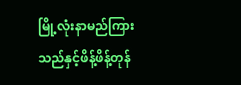မြို့လုံးနာမည်ကြားသည်နှင့်ဖိန့်ဖိန့်တုန်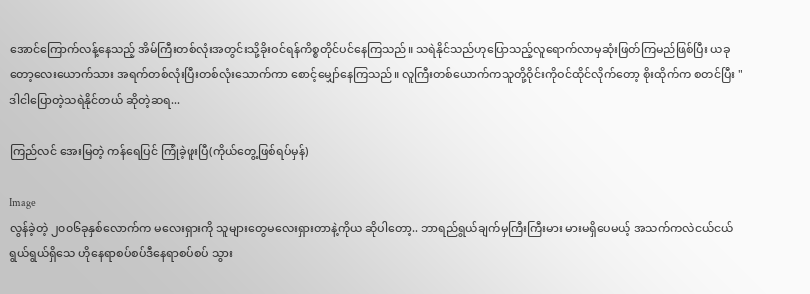အောင်ကြောက်လန့်နေသည့် အိမ်ကြီးတစ်လုံးအတွင်းသို့ခိုးဝင်ရန်ကိစ္စတိုင်ပင်နေကြသည်။ သရဲနိုင်သည်ဟုပြောသည့်လူရောက်လာမှဆုံးဖြတ်ကြမည်ဖြစ်ပြီး ယခုတော့လေးယောက်သား အရက်တစ်လုံးပြီးတစ်လုံးသောက်ကာ စောင့်မျှော်နေကြသည်။ လူကြီးတစ်ယောက်ကသူတို့ဝိုင်းကိုဝင်ထိုင်လိုက်တော့ စိုးထိုက်က စတင်ပြီး " ဒါငါပြောတဲ့သရဲနိုင်တယ် ဆိုတဲ့ဆရ...

ကြည်လင် အေးမြတဲ့ ကန်ရေပြင် ကြုံခဲ့ဖူးပြီ(ကိုယ်တွေ့ဖြစ်ရပ်မှန်)

Image
လွန်ခဲ့တဲ့ ၂၀၀၆ခုနှစ်လောက်က မလေးရှားကို သူများတွေမလေးရှားတာနဲ့ကိုယ ဆိုပါတော့.. ဘာရည်ရွယ်ချက်မှကြီးကြီးမား မားမရှိပေမယ့် အသက်ကလဲငယ်ငယ်ရွယ်ရွယ်ရှိသေ ဟိုနေရာစပ်စပ်ဒီနေရာစပ်စပ် သွား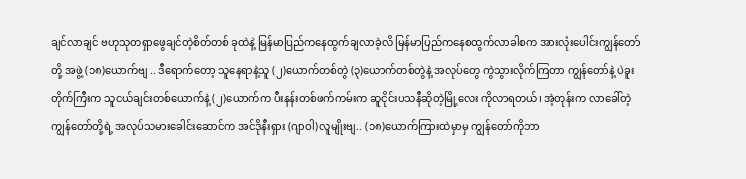ချင်လာချင် ဗဟုသုတရှာဖွေချင်တဲ့စိတ်တစ် ခုထဲနဲ့ မြန်မာပြည်ကနေထွက်ချလာခဲ့လိ မြန်မာပြည်ကနေစထွက်လာခါစက အားလုံးပေါင်းကျွန်တော်တို့ အဖွဲ့ (၁၈)ယောက်ဗျ .. ဒီရောက်တော့ သူနေရာနဲ့သူ (၂)ယောက်တစ်တွဲ (၃)ယောက်တစ်တွဲနဲ့ အလုပ်တွေ ကွဲသွားလိုက်ကြတာ ကျွန်တော်နဲ့ ပဲခူးတိုက်ကြီးက သူငယ်ချင်းတစ်ယောက်နဲ့ (၂)ယောက်က ပီးနန်းတစ်ဖက်ကမ်းက ဆူငိုင်းပသနီဆိုတဲ့မြို့လေး ကိုလာရတယ်၊ အဲ့တုန်းက လာခေါ်တဲ့ ကျွန်တော်တို့ရဲ့ အလုပ်သမားခေါင်းဆောင်က အင်ဒိုနီးရှား (ဂျာဝါ)လူမျိုးဗျ.. (၁၈)ယောက်ကြားထဲမှာမှ ကျွန်တော်ကိုဘာ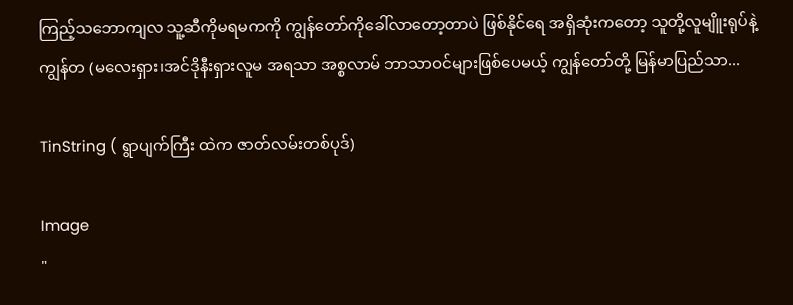ကြည့်သဘောကျလ သူ့ဆီကိုမရမကကို ကျွန်တော်ကိုခေါ်လာတော့တာပဲ ဖြစ်နိုင်ရေ အရှိဆုံးကတော့ သူတို့လူမျိူးရုပ်နဲ့ကျွန်တ (မလေးရှား၊အင်ဒိုနီးရှားလူမ အရသာ အစ္စလာမ် ဘာသာဝင်များဖြစ်ပေမယ့် ကျွန်တော်တို့ မြန်မာပြည်သာ...

TinString ( ရွာပျက်ကြီး ထဲက ဇာတ်လမ်းတစ်ပုဒ်)

Image
"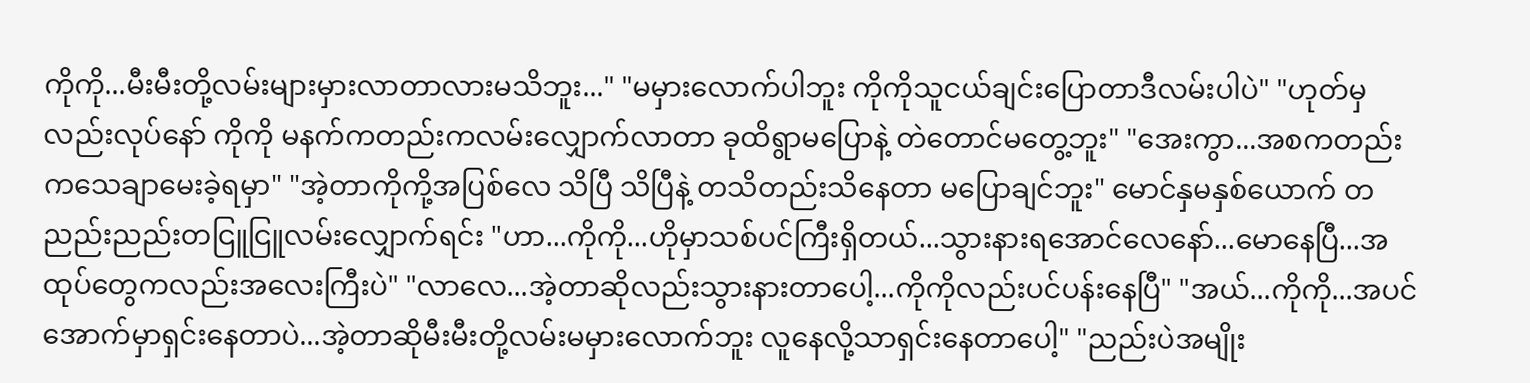ကိုကို...မီးမီးတို့လမ်းများမှားလာတာလားမသိဘူး..." "မမှားလောက်ပါဘူး ကိုကိုသူငယ်ချင်းပြောတာဒီလမ်းပါပဲ" "ဟုတ်မှလည်းလုပ်နော် ကိုကို မနက်ကတည်းကလမ်းလျှောက်လာတာ ခုထိရွာမပြောနဲ့ တဲတောင်မတွေ့ဘူး" "အေးကွာ...အစကတည်းကသေချာမေးခဲ့ရမှာ" "အဲ့တာကိုကို့အပြစ်လေ သိပြီ သိပြီနဲ့ တသိတည်းသိနေတာ မပြောချင်ဘူး" မောင်နှမနှစ်ယောက် တညည်းညည်းတငြူငြူလမ်းလျှောက်ရင်း "ဟာ...ကိုကို...ဟိုမှာသစ်ပင်ကြီးရှိတယ်...သွားနားရအောင်လေနော်...မောနေပြီ...အထုပ်တွေကလည်းအလေးကြီးပဲ" "လာလေ...အဲ့တာဆိုလည်းသွားနားတာပေါ့...ကိုကိုလည်းပင်ပန်းနေပြီ" "အယ်...ကိုကို...အပင်အောက်မှာရှင်းနေတာပဲ...အဲ့တာဆိုမီးမီးတို့လမ်းမမှားလောက်ဘူး လူနေလို့သာရှင်းနေတာပေါ့" "ညည်းပဲအမျိုး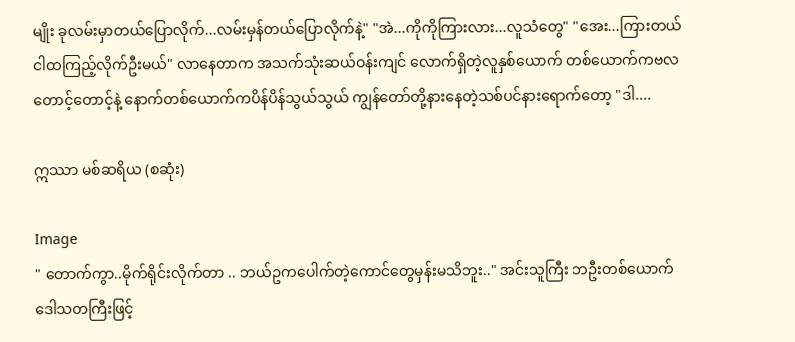မျိုး ခုလမ်းမှာတယ်ပြောလိုက်...လမ်းမှန်တယ်ပြောလိုက်နဲ့" "အဲ...ကိုကိုကြားလား...လူသံတွေ" "အေး...ကြားတယ်ငါထကြည့်လိုက်ဦးမယ်" လာနေတာက အသက်သုံးဆယ်ဝန်းကျင် လောက်ရှိတဲ့လူနှစ်ယောက် တစ်ယောက်ကဗလတောင့်တောင့်နဲ့ နောက်တစ်ယောက်ကပိန်ပိန်သွယ်သွယ် ကျွန်တော်တို့နားနေတဲ့သစ်ပင်နားရောက်တော့ "ဒါ....

ဣဿာ မစ်ဆရိယ (စဆုံး)

Image
" တောက်ကွာ..မိုက်ရိုင်းလိုက်တာ .. ဘယ်ဥကပေါက်တဲ့ကောင်တွေမှန်းမသိဘူး.." အင်းသူကြီး ဘဦးတစ်ယောက် ဒေါသတကြီးဖြင့်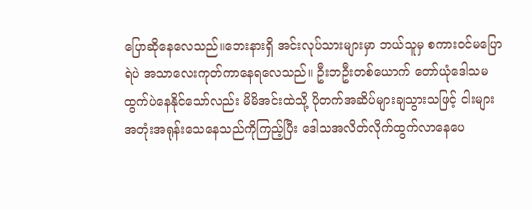ပြောဆိုနေလေသည်။ဘေးနားရှိ အင်းလုပ်သားများမှာ ဘယ်သူမှ စကားဝင်မပြောရဲပဲ အသာလေးကုတ်ကာနေရလေသည်။ ဦးဘဦးတစ်ယောက် တော်ယုံဒေါသမထွက်ပဲနေနိုင်သော်လည်း မိမိအင်းထဲသို့ ပိုတက်အဆိပ်များချသွားသဖြင့် ငါးများအတုံးအရုန်းသေနေသည်ကိုကြည့်ပြီး ဒေါသအလိတ်လိုက်ထွက်လာနေပေ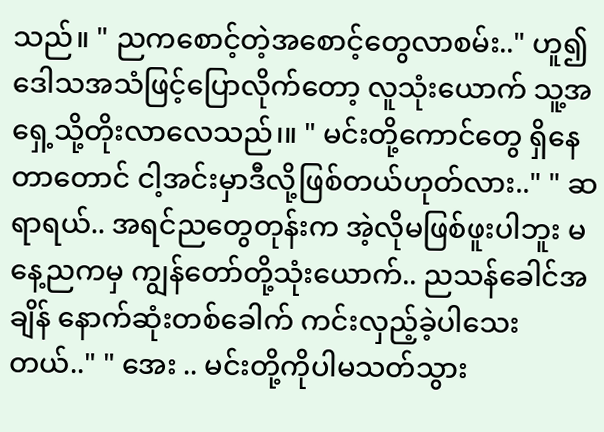သည်။ " ညကစောင့်တဲ့အစောင့်တွေလာစမ်း.." ဟူ၍ဒေါသအသံဖြင့်ပြောလိုက်တော့ လူသုံးယောက် သူ့အရှေ့သို့တိုးလာလေသည်၊။ " မင်းတို့ကောင်တွေ ရှိနေတာတောင် ငါ့အင်းမှာဒီလို့ဖြစ်တယ်ဟုတ်လား.." " ဆရာရယ်.. အရင်ညတွေတုန်းက အဲ့လိုမဖြစ်ဖူးပါဘူး မနေ့ညကမှ ကျွန်တော်တို့သုံးယောက်.. ညသန်ခေါင်အချိန် နောက်ဆုံးတစ်ခေါက် ကင်းလှည့်ခဲ့ပါသေးတယ်.." " အေး .. မင်းတို့ကိုပါမသတ်သွား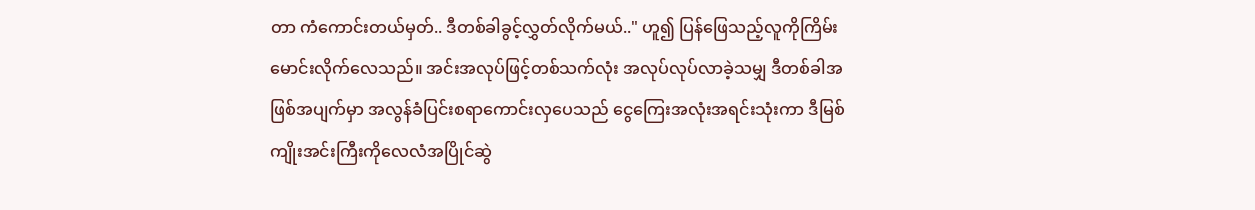တာ ကံကောင်းတယ်မှတ်.. ဒီတစ်ခါခွင့်လွှတ်လိုက်မယ်.." ဟူ၍ ပြန်ဖြေသည့်လူကိုကြိမ်းမောင်းလိုက်လေသည်။ အင်းအလုပ်ဖြင့်တစ်သက်လုံး အလုပ်လုပ်လာခဲ့သမျှ ဒီတစ်ခါအဖြစ်အပျက်မှာ အလွန်ခံပြင်းစရာကောင်းလှပေသည် ငွေကြေးအလုံးအရင်းသုံးကာ ဒီမြစ်ကျိုးအင်းကြီးကိုလေလံအပြိုင်ဆွဲ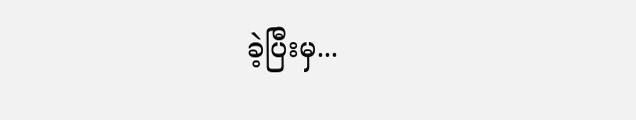ခဲ့ပြီးမှ...